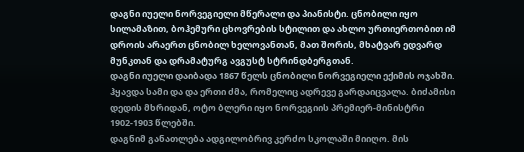დაგნი იუელი ნორვეგიელი მწერალი და პიანისტი. ცნობილი იყო სილამაზით, ბოჰემური ცხოვრების სტილით და ახლო ურთიერთობით იმ დროის არაერთ ცნობილ ხელოვანთან, მათ შორის, მხატვარ ედვარდ მუნკთან და დრამატურგ ავგუსტ სტრინდბერგთან.
დაგნი იუელი დაიბადა 1867 წელს ცნობილი ნორვეგიელი ექიმის ოჯახში. ჰყავდა სამი და და ერთი ძმა, რომელიც ადრევე გარდაიცვალა. ბიძამისი დედის მხრიდან, ოტო ბლერი იყო ნორვეგიის პრემიერ-მინისტრი 1902-1903 წლებში.
დაგნიმ განათლება ადგილობრივ კერძო სკოლაში მიიღო. მის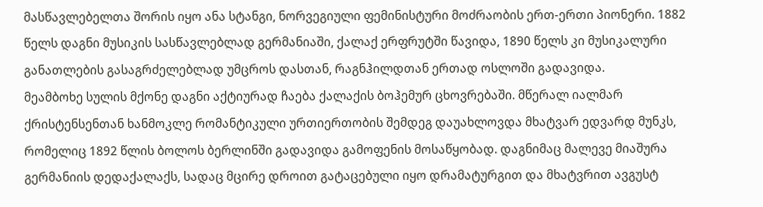მასწავლებელთა შორის იყო ანა სტანგი, ნორვეგიული ფემინისტური მოძრაობის ერთ-ერთი პიონერი. 1882 წელს დაგნი მუსიკის სასწავლებლად გერმანიაში, ქალაქ ერფრუტში წავიდა, 1890 წელს კი მუსიკალური განათლების გასაგრძელებლად უმცროს დასთან, რაგნჰილდთან ერთად ოსლოში გადავიდა.
მეამბოხე სულის მქონე დაგნი აქტიურად ჩაება ქალაქის ბოჰემურ ცხოვრებაში. მწერალ იალმარ ქრისტენსენთან ხანმოკლე რომანტიკული ურთიერთობის შემდეგ დაუახლოვდა მხატვარ ედვარდ მუნკს, რომელიც 1892 წლის ბოლოს ბერლინში გადავიდა გამოფენის მოსაწყობად. დაგნიმაც მალევე მიაშურა გერმანიის დედაქალაქს, სადაც მცირე დროით გატაცებული იყო დრამატურგით და მხატვრით ავგუსტ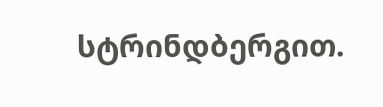სტრინდბერგით.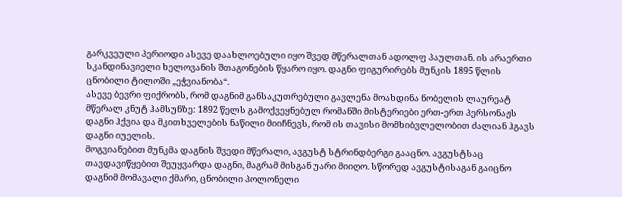გარკვეული პერიოდი ასევე დაახლოებული იყო შვედ მწერალთან ადოლფ პაულთან. ის არაერთი სკანდინავიელი ხელოვანის შთაგონების წყარო იყო. დაგნი ფიგურირებს მუნკის 1895 წლის ცნობილი ტილოში „ეჭვიანობა“.
ასევე ბევრი ფიქრობს, რომ დაგნიმ განსაკუთრებული გავლენა მოახდინა ნობელის ლაურეატ მწერალ კნუტ ჰამსუნზე: 1892 წელს გამოქვეყნებულ რომანში მისტერიები ერთ-ერთ პერსონაჟს დაგნი ჰქვია და მკითხველების ნაწილი მიიჩნევს, რომ ის თავისი მომხიბვლელობით ძალიან ჰგავს დაგნი იუელის.
მოგვიანებით მუნკმა დაგნის შვედი მწერალი, ავგუსტ სტრინდბერგი გააცნო. ავგუსტსაც თავდავიწყებით შეუყვარდა დაგნი, მაგრამ მისგან უარი მიიღო. სწორედ ავგუსტისაგან გაიცნო დაგნიმ მომავალი ქმარი, ცნობილი პოლონელი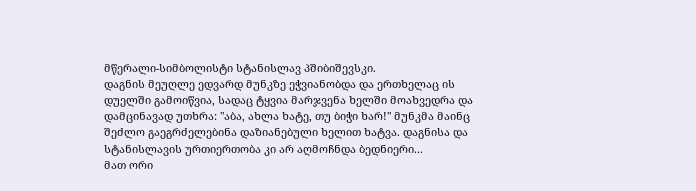მწერალი-სიმბოლისტი სტანისლავ პშიბიშევსკი.
დაგნის მეუღლე ედვარდ მუნკზე ეჭვიანობდა და ერთხელაც ის დუელში გამოიწვია, სადაც ტყვია მარჯვენა ხელში მოახვედრა და დამცინავად უთხრა: "აბა, ახლა ხატე, თუ ბიჭი ხარ!" მუნკმა მაინც შეძლო გაეგრძელებინა დაზიანებული ხელით ხატვა. დაგნისა და სტანისლავის ურთიერთობა კი არ აღმოჩნდა ბედნიერი...
მათ ორი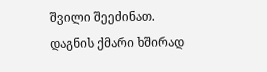შვილი შეეძინათ. დაგნის ქმარი ხშირად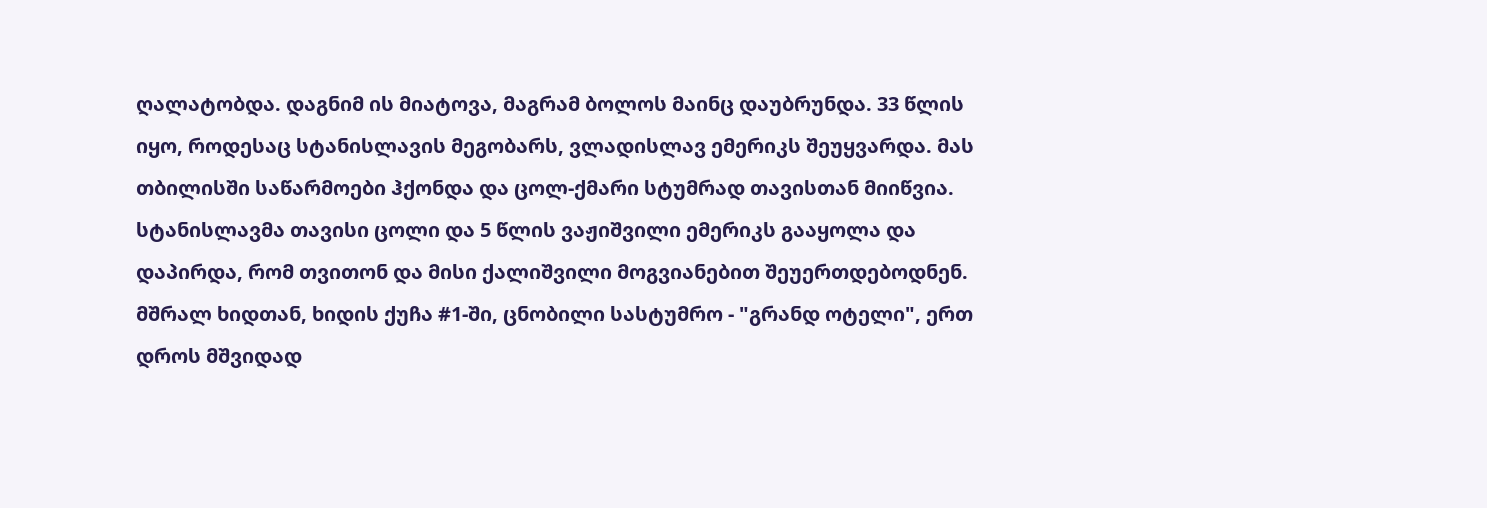ღალატობდა. დაგნიმ ის მიატოვა, მაგრამ ბოლოს მაინც დაუბრუნდა. 33 წლის იყო, როდესაც სტანისლავის მეგობარს, ვლადისლავ ემერიკს შეუყვარდა. მას თბილისში საწარმოები ჰქონდა და ცოლ-ქმარი სტუმრად თავისთან მიიწვია. სტანისლავმა თავისი ცოლი და 5 წლის ვაჟიშვილი ემერიკს გააყოლა და დაპირდა, რომ თვითონ და მისი ქალიშვილი მოგვიანებით შეუერთდებოდნენ.
მშრალ ხიდთან, ხიდის ქუჩა #1-ში, ცნობილი სასტუმრო - "გრანდ ოტელი", ერთ დროს მშვიდად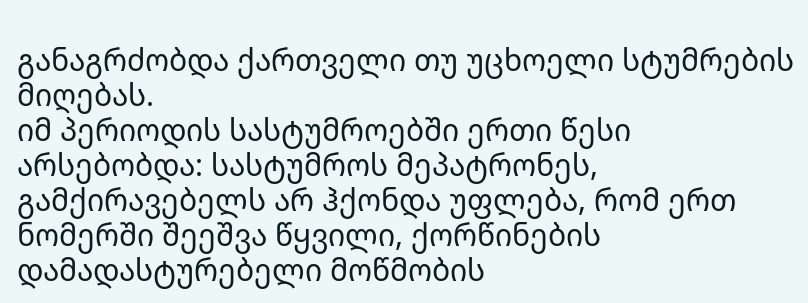განაგრძობდა ქართველი თუ უცხოელი სტუმრების მიღებას.
იმ პერიოდის სასტუმროებში ერთი წესი არსებობდა: სასტუმროს მეპატრონეს, გამქირავებელს არ ჰქონდა უფლება, რომ ერთ ნომერში შეეშვა წყვილი, ქორწინების დამადასტურებელი მოწმობის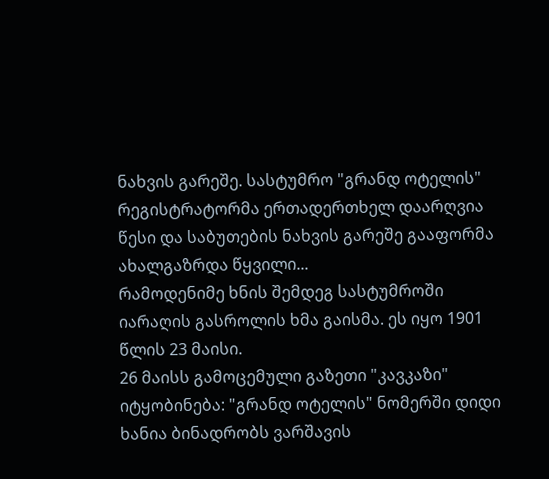ნახვის გარეშე. სასტუმრო "გრანდ ოტელის" რეგისტრატორმა ერთადერთხელ დაარღვია წესი და საბუთების ნახვის გარეშე გააფორმა ახალგაზრდა წყვილი...
რამოდენიმე ხნის შემდეგ სასტუმროში იარაღის გასროლის ხმა გაისმა. ეს იყო 1901 წლის 23 მაისი.
26 მაისს გამოცემული გაზეთი "კავკაზი" იტყობინება: "გრანდ ოტელის" ნომერში დიდი ხანია ბინადრობს ვარშავის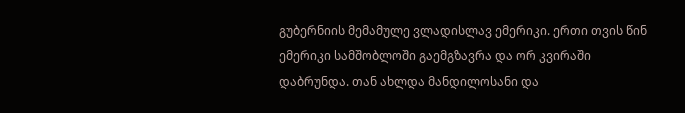გუბერნიის მემამულე ვლადისლავ ემერიკი. ერთი თვის წინ ემერიკი სამშობლოში გაემგზავრა და ორ კვირაში დაბრუნდა. თან ახლდა მანდილოსანი და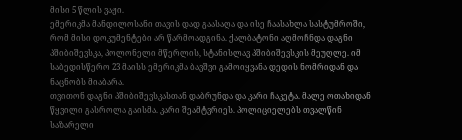მისი 5 წლის ვაჟი.
ემერიკმა მანდილოსანი თავის დად გაასაღა და ისე ჩაასახლა სასტუმროში, რომ მისი დოკუმენტები არ წარმოადგინა. ქალბატონი აღმოჩნდა დაგნი პშიბიშევსკა, პოლონელი მწერლის, სტანისლავ პშიბიშევსკის მეუღლე. იმ საბედისწერო 23 მაისს ემერიკმა ბავშვი გამოიყვანა დედის ნომრიდან და ნაცნობს მიაბარა.
თვითონ დაგნი პშიბიშევსკასთან დაბრუნდა და კარი ჩაკეტა. მალე ოთახიდან წყვილი გასროლა გაისმა. კარი შეამტვრიეს. პოლიციელებს თვალწინ საზარელი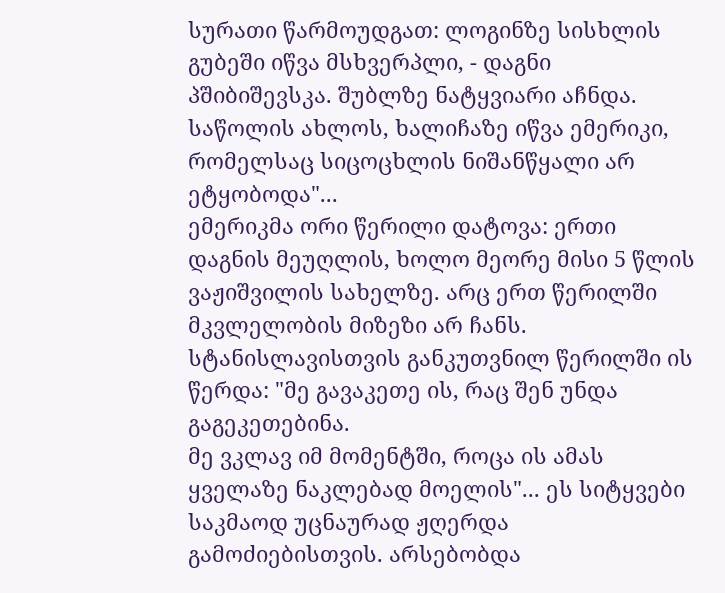სურათი წარმოუდგათ: ლოგინზე სისხლის გუბეში იწვა მსხვერპლი, - დაგნი პშიბიშევსკა. შუბლზე ნატყვიარი აჩნდა. საწოლის ახლოს, ხალიჩაზე იწვა ემერიკი, რომელსაც სიცოცხლის ნიშანწყალი არ ეტყობოდა"...
ემერიკმა ორი წერილი დატოვა: ერთი დაგნის მეუღლის, ხოლო მეორე მისი 5 წლის ვაჟიშვილის სახელზე. არც ერთ წერილში მკვლელობის მიზეზი არ ჩანს. სტანისლავისთვის განკუთვნილ წერილში ის წერდა: "მე გავაკეთე ის, რაც შენ უნდა გაგეკეთებინა.
მე ვკლავ იმ მომენტში, როცა ის ამას ყველაზე ნაკლებად მოელის"... ეს სიტყვები საკმაოდ უცნაურად ჟღერდა გამოძიებისთვის. არსებობდა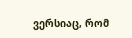ვერსიაც, რომ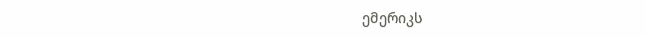ემერიკს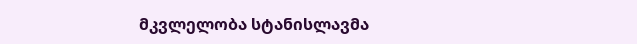მკვლელობა სტანისლავმა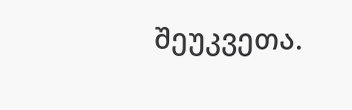შეუკვეთა.